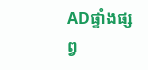ADផ្ទាំងផ្សព្វ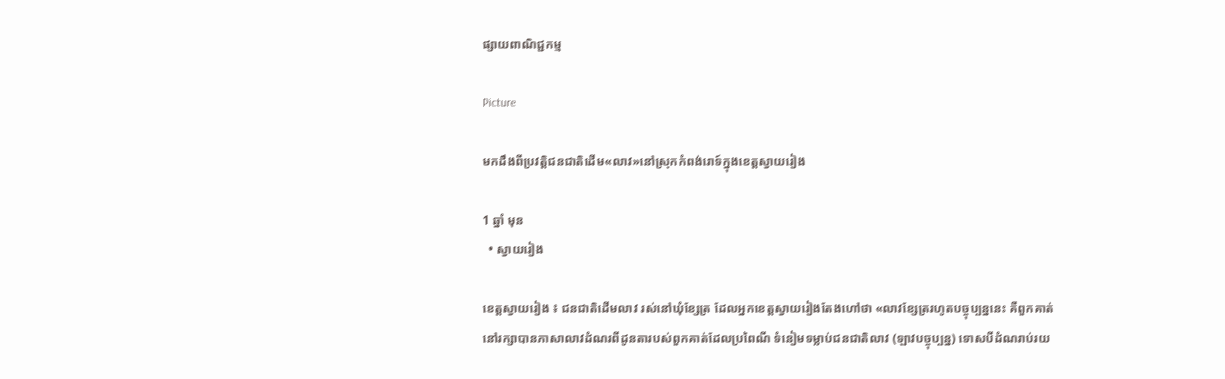ផ្សាយពាណិជ្ជកម្ម

Picture

មកដឹងពីប្រវត្តិជនជាតិដើម«លាវ»នៅស្រុកកំពង់រោទ៍ក្នុងខេត្តស្វាយរៀង

1 ឆ្នាំ មុន
  • ស្វាយរៀង

ខេត្តស្វាយរៀង ៖ ជនជាតិដើមលាវ រស់នៅឃុំខ្សែត្រ ដែលអ្នកខេត្តស្វាយរៀងតែងហៅថា «លាវខ្សែត្ររហូតបច្ចុប្បន្ននេះ គឺពួកគាត់នៅរក្សាបានភាសាលាវដំណរពីដូនតារបស់ពួកគាត់ដែលប្រពៃណី ទំនៀមទម្លាប់ជនជាតិលាវ (ឡាវបច្ចុប្បន្ន) ទោសបីដំណរាប់រយ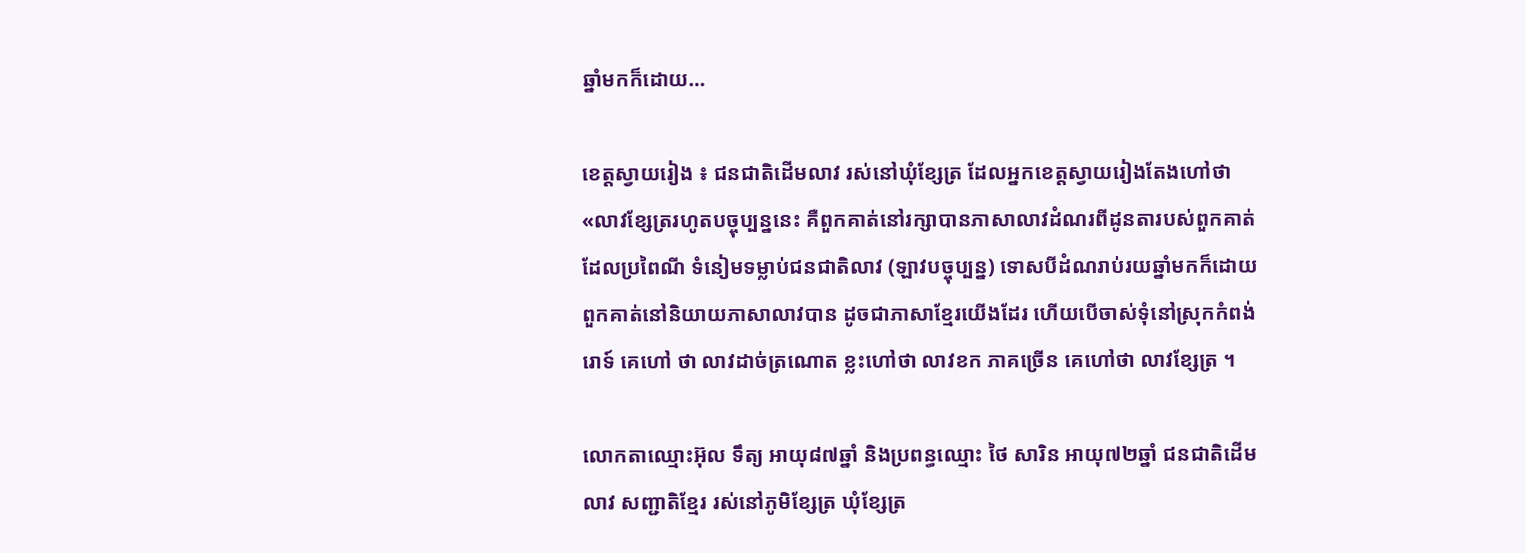ឆ្នាំមកក៏ដោយ…

ខេត្តស្វាយរៀង ៖ ជនជាតិដើមលាវ រស់នៅឃុំខ្សែត្រ ដែលអ្នកខេត្តស្វាយរៀងតែងហៅថា «លាវខ្សែត្ររហូតបច្ចុប្បន្ននេះ គឺពួកគាត់នៅរក្សាបានភាសាលាវដំណរពីដូនតារបស់ពួកគាត់ដែលប្រពៃណី ទំនៀមទម្លាប់ជនជាតិលាវ (ឡាវបច្ចុប្បន្ន) ទោសបីដំណរាប់រយឆ្នាំមកក៏ដោយ ពួកគាត់នៅនិយាយភាសាលាវបាន ដូចជាភាសាខ្មែរយើងដែរ ហើយបើចាស់ទុំនៅស្រុកកំពង់រោទ៍ គេហៅ ថា លាវដាច់ត្រណោត ខ្លះហៅថា លាវខក ភាគច្រើន គេហៅថា លាវខ្សែត្រ ។

លោកតាឈ្មោះអ៊ុល ទឹត្យ អាយុ៨៧ឆ្នាំ និងប្រពន្ធឈ្មោះ ថៃ សារិន អាយុ៧២ឆ្នាំ ជនជាតិដើមលាវ សញ្ជាតិខ្មែរ រស់នៅភូមិខ្សែត្រ ឃុំខ្សែត្រ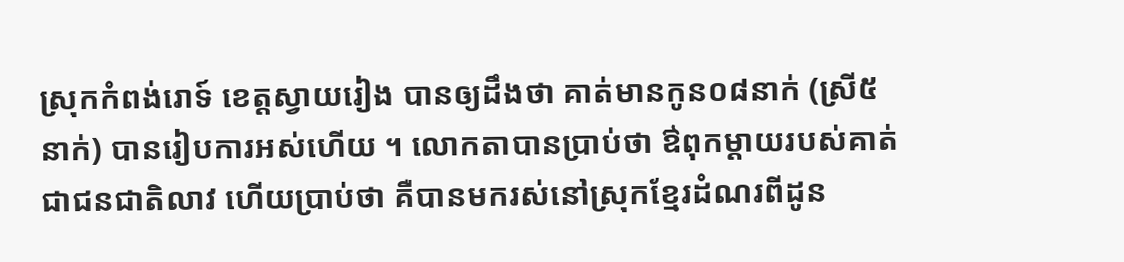ស្រុកកំពង់រោទ៍ ខេត្តស្វាយរៀង បានឲ្យដឹងថា គាត់មានកូន០៨នាក់ (ស្រី៥នាក់) បានរៀបការអស់ហើយ ។ លោកតាបានប្រាប់ថា ឳពុកម្តាយរបស់គាត់ជាជនជាតិលាវ ហើយប្រាប់ថា គឺបានមករស់នៅស្រុកខ្មែរដំណរពីដូន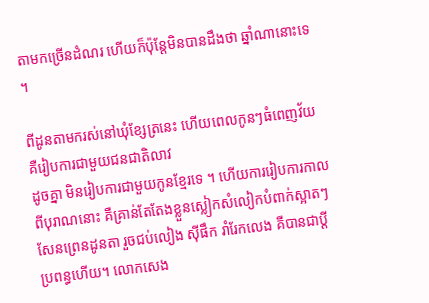តាមកច្រើនដំណរ ហើយក៏ប៉ុន្តែមិនបានដឹងថា ឆ្នាំណានោះទេ ។

ពីដូនតាមករស់នៅឃុំខ្សែត្រនេះ ហើយពេលកូនៗធំពេញវ័យ គឺរៀបការជាមួយជនជាតិលាវ
ដូចគ្នា មិនរៀបការជាមួយកូនខ្មែរទេ ។ ហើយការរៀបការកាលពីបុរាណនោះ គឺគ្រាន់តែតែងខ្លួនស្លៀកសំលៀកបំពាក់ស្អាតៗ សែនព្រេនដូនតា រួចជប់លៀង ស៊ីផឹក រាំរែកលេង គឺបានជាប្តីប្រពន្ធហើយ។ លោកសេង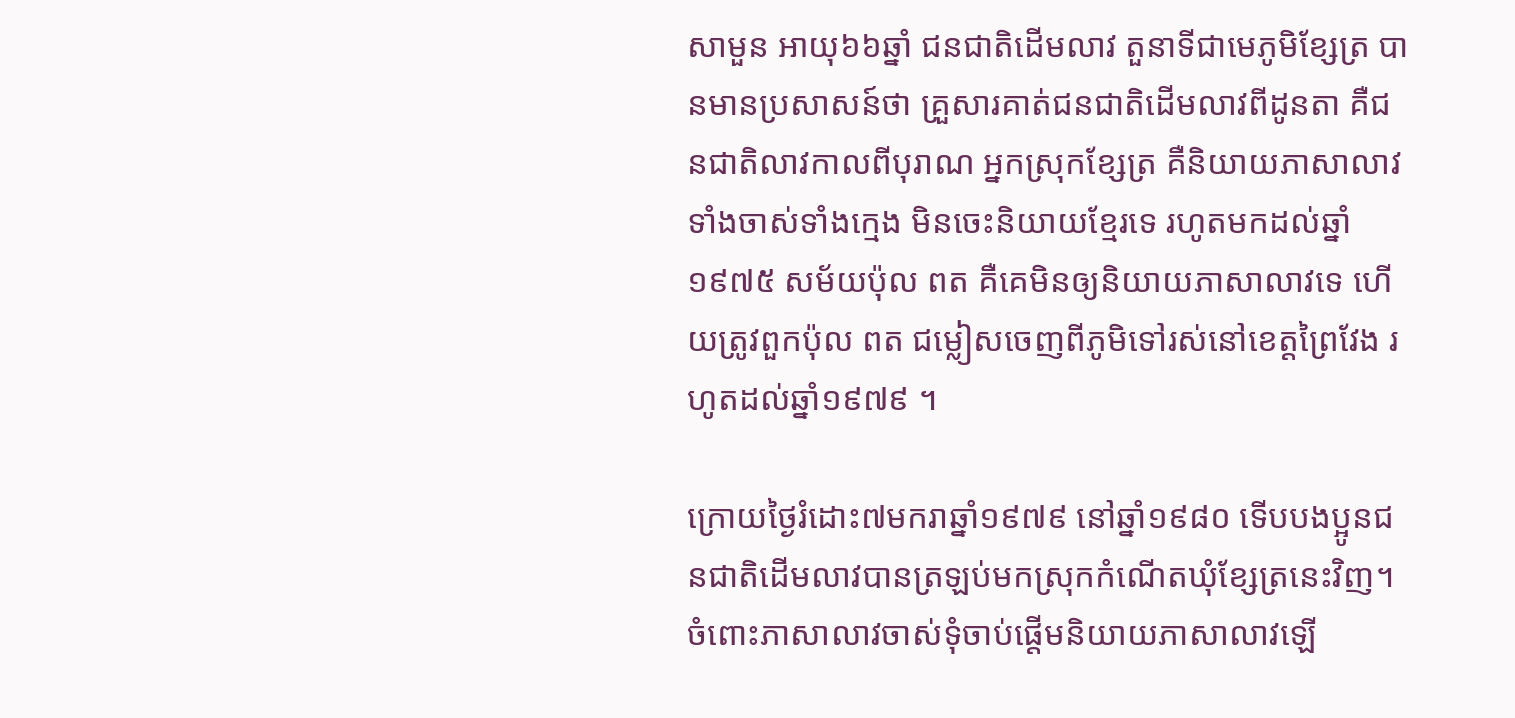សាមួន អាយុ៦៦ឆ្នាំ ជនជាតិដើមលាវ តួនាទីជាមេភូមិខ្សែត្រ បានមានប្រសាសន៍ថា គ្រួសារគាត់ជនជាតិដើមលាវពីដូនតា គឺជនជាតិលាវកាលពីបុរាណ អ្នកស្រុកខ្សែត្រ គឺនិយាយភាសាលាវទាំងចាស់ទាំងក្មេង មិនចេះនិយាយខ្មែរទេ រហូតមកដល់ឆ្នាំ១៩៧៥ សម័យប៉ុល ពត គឺគេមិនឲ្យនិយាយភាសាលាវទេ ហើយត្រូវពួកប៉ុល ពត ជម្លៀសចេញពីភូមិទៅរស់នៅខេត្តព្រៃវែង រហូតដល់ឆ្នាំ១៩៧៩ ។

ក្រោយថ្ងៃរំដោះ៧មករាឆ្នាំ១៩៧៩ នៅឆ្នាំ១៩៨០ ទើបបងប្អូនជនជាតិដើមលាវបានត្រឡប់មកស្រុកកំណើតឃុំខ្សែត្រនេះវិញ។ ចំពោះភាសាលាវចាស់ទុំចាប់ផ្តើមនិយាយភាសាលាវឡើ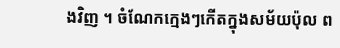ងវិញ ។ ចំណែកក្មេងៗកើតក្នុងសម័យប៉ុល ព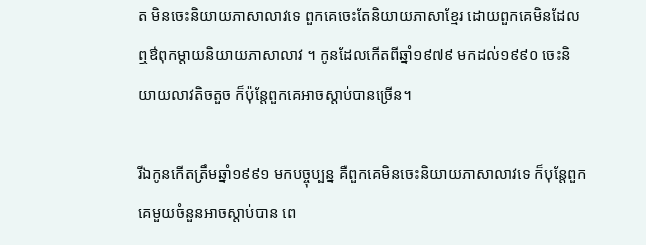ត មិនចេះនិយាយភាសាលាវទេ ពួកគេចេះតែនិយាយភាសាខ្មែរ ដោយពួកគេមិនដែលឮឳពុកម្តាយនិយាយភាសាលាវ ។ កូនដែលកើតពីឆ្នាំ១៩៧៩ មកដល់១៩៩០ ចេះនិយាយលាវតិចតួច ក៏ប៉ុន្តែពួកគេអាចស្តាប់បានច្រើន។

រីឯកូនកើតត្រឹមឆ្នាំ១៩៩១ មកបច្ចុប្បន្ន គឺពួកគេមិនចេះនិយាយភាសាលាវទេ ក៏បុន្តែពួកគេមួយចំនួនអាចស្តាប់បាន ពេ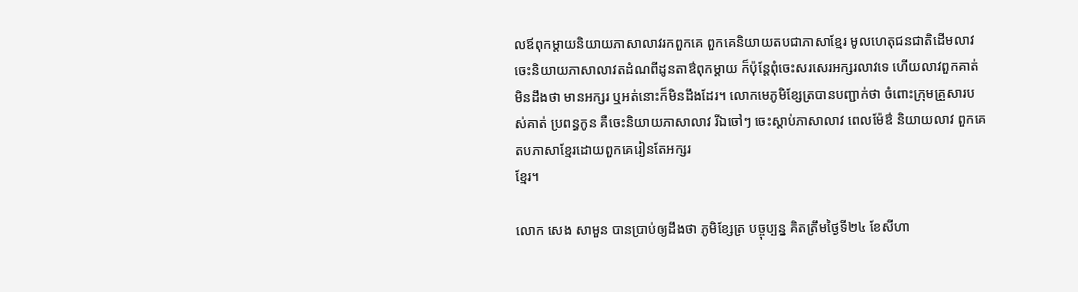លឪពុកម្តាយនិយាយភាសាលាវរកពួកគេ ពួកគេនិយាយតបជាភាសាខ្មែរ មូលហេតុជនជាតិដើមលាវ ចេះនិយាយភាសាលាវតដំណពីដូនតាឳពុកម្តាយ ក៏ប៉ុន្តែពុំចេះសរសេរអក្សរលាវទេ ហើយលាវពួកគាត់ មិនដឹងថា មានអក្សរ ឬអត់នោះក៏មិនដឹងដែរ។ លោកមេភូមិខ្សែត្របានបញ្ជាក់ថា ចំពោះក្រុមគ្រួសារបស់គាត់ ប្រពន្ធកូន គឺចេះនិយាយភាសាលាវ រីឯចៅៗ ចេះស្តាប់ភាសាលាវ ពេលម៉ែឳ និយាយលាវ ពួកគេតបភាសាខ្មែរដោយពួកគេរៀនតែអក្សរ
ខ្មែរ។

លោក សេង សាមួន បានប្រាប់ឲ្យដឹងថា ភូមិខ្សែត្រ បច្ចុប្បន្ន គិតត្រឹមថ្ងៃទី២៤ ខែសីហា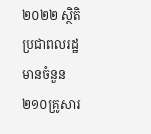២០២២ ស្ថិតិប្រជាពលរដ្ឋមានចំនួន២១០គ្រូសារ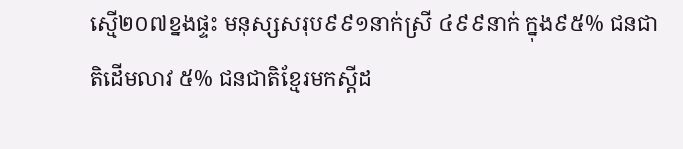ស្មើ២០៧ខ្នងផ្ទះ មនុស្សសរុប៩៩១នាក់ស្រី ៤៩៩នាក់ ក្នុង៩៥% ជនជាតិដើមលាវ ៥% ជនជាតិខ្មែរមកស្តីដ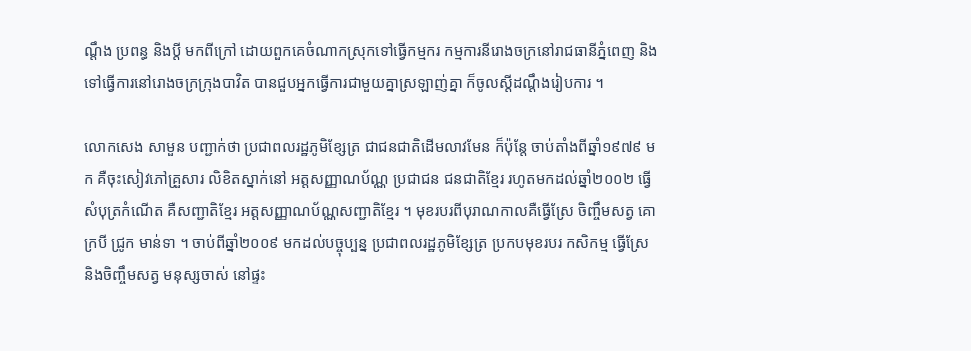ណ្តឹង ប្រពន្ធ និងប្តី មកពីក្រៅ ដោយពួកគេចំណាកស្រុកទៅធ្វើកម្មករ កម្មការនីរោងចក្រនៅរាជធានីភ្នំពេញ និងទៅធ្វើការនៅរោងចក្រក្រុងបាវិត បានជួបអ្នកធ្វើការជាមួយគ្នាស្រឡាញ់គ្នា ក៏ចូលស្តីដណ្តឹងរៀបការ ។

លោកសេង សាមួន បញ្ជាក់ថា ប្រជាពលរដ្ឋភូមិខ្សែត្រ ជាជនជាតិដើមលាវមែន ក៏ប៉ុន្តែ ចាប់តាំងពីឆ្នាំ១៩៧៩ មក គឺចុះសៀវភៅគ្រួសារ លិខិតស្នាក់នៅ អត្តសញ្ញាណប័ណ្ណ ប្រជាជន ជនជាតិខ្មែរ រហូតមកដល់ឆ្នាំ២០០២ ធ្វើសំបុត្រកំណើត គឺសញ្ជាតិខ្មែរ អត្តសញ្ញាណប័ណ្ណសញ្ជាតិខ្មែរ ។ មុខរបរពីបុរាណកាលគឺធ្វើស្រែ ចិញ្ចឹមសត្វ គោក្របី ជ្រូក មាន់ទា ។ ចាប់ពីឆ្នាំ២០០៩ មកដល់បច្ចុប្បន្ន ប្រជាពលរដ្ឋភូមិខ្សែត្រ ប្រកបមុខរបរ កសិកម្ម ធ្វើស្រែ និងចិញ្ចឹមសត្វ មនុស្សចាស់ នៅផ្ទះ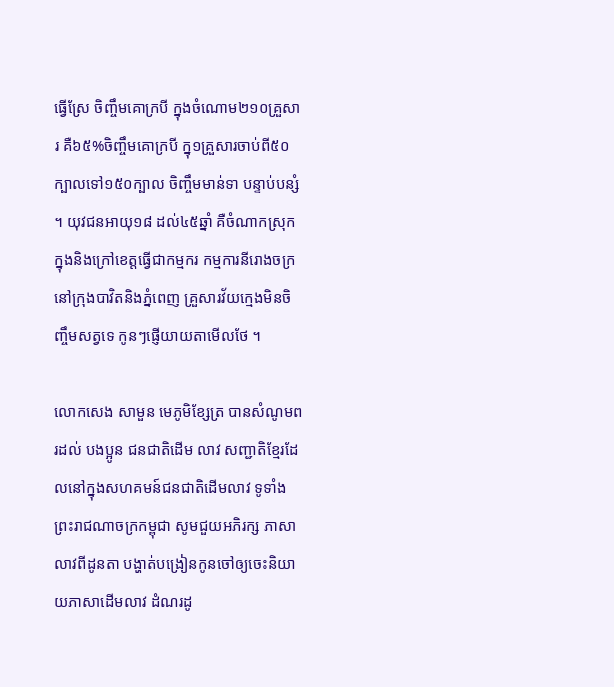ធ្វើស្រែ ចិញ្ចឹមគោក្របី ក្នុងចំណោម២១០គ្រួសារ គឺ៦៥%ចិញ្ចឹមគោក្របី ក្នុ១គ្រួសារចាប់ពី៥០ក្បាលទៅ១៥០ក្បាល ចិញ្ចឹមមាន់ទា បន្ទាប់បន្សំ ។ យុវជនអាយុ១៨ ដល់៤៥ឆ្នាំ គឺចំណាកស្រុក ក្នុងនិងក្រៅខេត្តធ្វើជាកម្មករ កម្មការនីរោងចក្រ នៅក្រុងបាវិតនិងភ្នំពេញ គ្រួសារវ័យក្មេងមិនចិញ្ចឹមសត្វទេ កូនៗផ្ញើយាយតាមើលថែ ។

លោកសេង សាមួន មេភូមិខ្សែត្រ បានសំណូមពរដល់ បងប្អូន ជនជាតិដើម លាវ សញ្ជាតិខ្មែរដែលនៅក្នុងសហគមន៍ជនជាតិដើមលាវ ទូទាំងព្រះរាជណាចក្រកម្ពុជា សូមជួយអភិរក្ស ភាសា លាវពីដូនតា បង្ហាត់បង្រៀនកូនចៅឲ្យចេះនិយាយភាសាដើមលាវ ដំណរដូ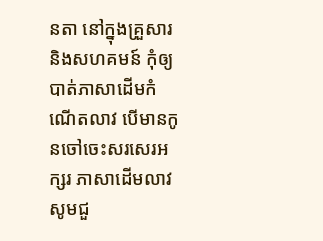នតា នៅក្នុងគ្រួសារនិងសហគមន៍ កុំឲ្យបាត់ភាសាដើមកំណើតលាវ បើមានកូនចៅចេះសរសេរអក្សរ ភាសាដើមលាវ សូមជួ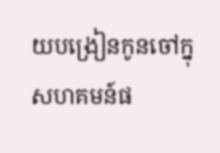យបង្រៀនកូនចៅក្នុសហគមន៍ផ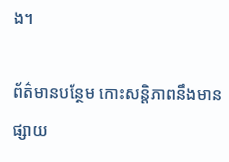ង។

ព័ត៌មានបន្ថែម កោះសន្តិភាពនឹងមានផ្សាយ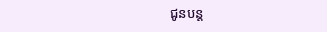ជូនបន្ត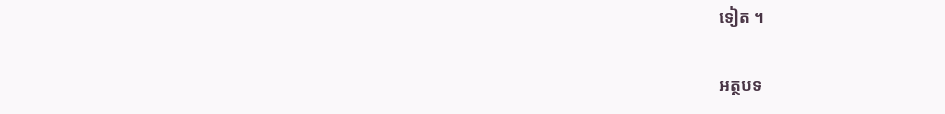ទៀត ។

អត្ថបទ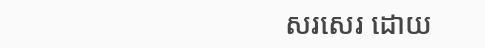សរសេរ ដោយ